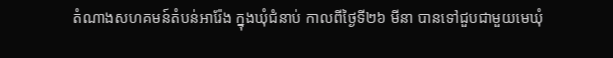តំណាងសហគមន៍តំបន់អារ៉ែង ក្នុងឃុំជំនាប់ កាលពីថ្ងៃទី២៦ មីនា បានទៅជួបជាមួយមេឃុំ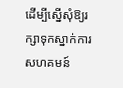ដើម្បីស្នើសុំឱ្យរក្សាទុកស្នាក់ការសហគមន៍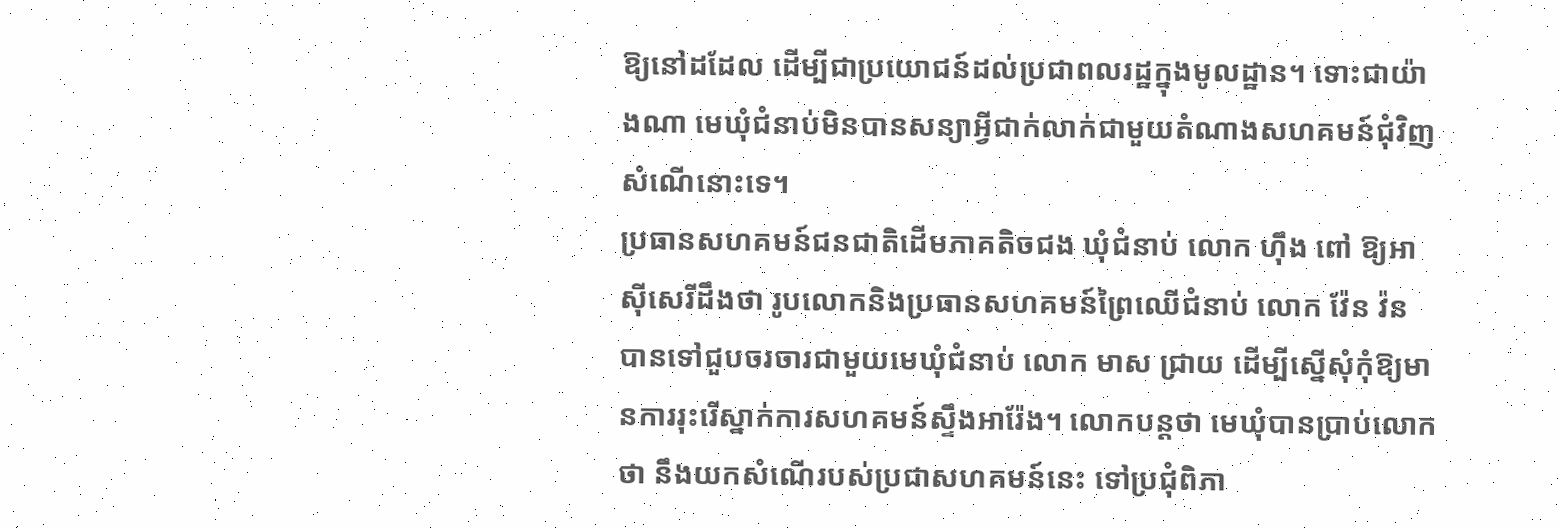ឱ្យនៅដដែល ដើម្បីជាប្រយោជន៍ដល់ប្រជាពលរដ្ឋក្នុងមូលដ្ឋាន។ ទោះជាយ៉ាងណា មេឃុំជំនាប់មិនបានសន្យាអ្វីជាក់លាក់ជាមួយតំណាងសហគមន៍ជុំវិញសំណើនោះទេ។
ប្រធានសហគមន៍ជនជាតិដើមភាគតិចជង ឃុំជំនាប់ លោក ហ៊ឹង ពៅ ឱ្យអាស៊ីសេរីដឹងថា រូបលោកនិងប្រធានសហគមន៍ព្រៃឈើជំនាប់ លោក វ៉ែន វ៉ន បានទៅជួបចរចារជាមួយមេឃុំជំនាប់ លោក មាស ជ្រាយ ដើម្បីស្នើសុំកុំឱ្យមានការរុះរើស្នាក់ការសហគមន៍ស្ទឹងអារ៉ែង។ លោកបន្តថា មេឃុំបានប្រាប់លោកថា នឹងយកសំណើរបស់ប្រជាសហគមន៍នេះ ទៅប្រជុំពិភា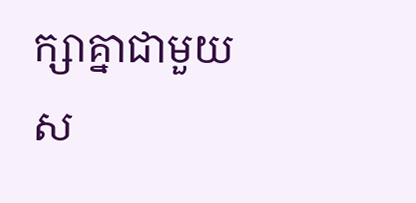ក្សាគ្នាជាមួយស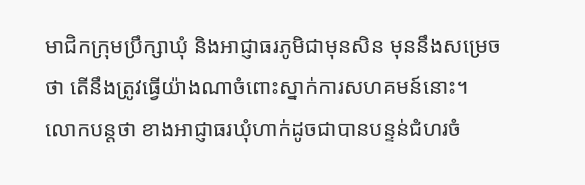មាជិកក្រុមប្រឹក្សាឃុំ និងអាជ្ញាធរភូមិជាមុនសិន មុននឹងសម្រេចថា តើនឹងត្រូវធ្វើយ៉ាងណាចំពោះស្នាក់ការសហគមន៍នោះ។
លោកបន្តថា ខាងអាជ្ញាធរឃុំហាក់ដូចជាបានបន្ទន់ជំហរចំ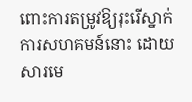ពោះការតម្រូវឱ្យរុះរើស្នាក់ការសហគមន៍នោះ ដោយសារមេ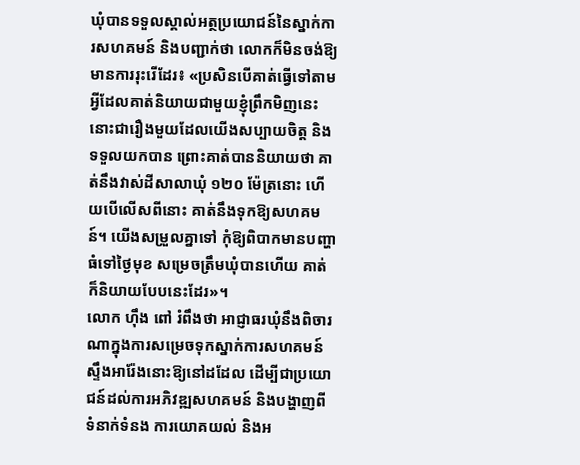ឃុំបានទទួលស្គាល់អត្ថប្រយោជន៍នៃស្នាក់ការសហគមន៍ និងបញ្ជាក់ថា លោកក៏មិនចង់ឱ្យមានការរុះរើដែរ៖ «ប្រសិនបើគាត់ធ្វើទៅតាមអ្វីដែលគាត់និយាយជាមួយខ្ញុំព្រឹកមិញនេះ នោះជារឿងមួយដែលយើងសប្បាយចិត្ត និងទទួលយកបាន ព្រោះគាត់បាននិយាយថា គាត់នឹងវាស់ដីសាលាឃុំ ១២០ ម៉ែត្រនោះ ហើយបើលើសពីនោះ គាត់នឹងទុកឱ្យសហគមន៍។ យើងសម្រួលគ្នាទៅ កុំឱ្យពិបាកមានបញ្ហាធំទៅថ្ងៃមុខ សម្រេចត្រឹមឃុំបានហើយ គាត់ក៏និយាយបែបនេះដែរ»។
លោក ហ៊ឹង ពៅ រំពឹងថា អាជ្ញាធរឃុំនឹងពិចារណាក្នុងការសម្រេចទុកស្នាក់ការសហគមន៍ស្ទឹងអារ៉ែងនោះឱ្យនៅដដែល ដើម្បីជាប្រយោជន៍ដល់ការអភិវឌ្ឍសហគមន៍ និងបង្ហាញពីទំនាក់ទំនង ការយោគយល់ និងអ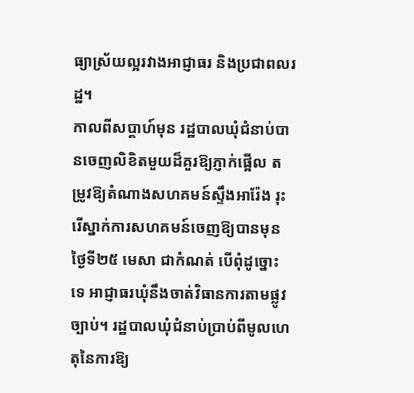ធ្យាស្រ័យល្អរវាងអាជ្ញាធរ និងប្រជាពលរដ្ឋ។
កាលពីសប្ដាហ៍មុន រដ្ឋបាលឃុំជំនាប់បានចេញលិខិតមួយដ៏គួរឱ្យភ្ញាក់ផ្អើល តម្រូវឱ្យតំណាងសហគមន៍ស្ទឹងអារ៉ែង រុះរើស្នាក់ការសហគមន៍ចេញឱ្យបានមុនថ្ងៃទី២៥ មេសា ជាកំណត់ បើពុំដូច្នោះទេ អាជ្ញាធរឃុំនឹងចាត់វិធានការតាមផ្លូវច្បាប់។ រដ្ឋបាលឃុំជំនាប់ប្រាប់ពីមូលហេតុនៃការឱ្យ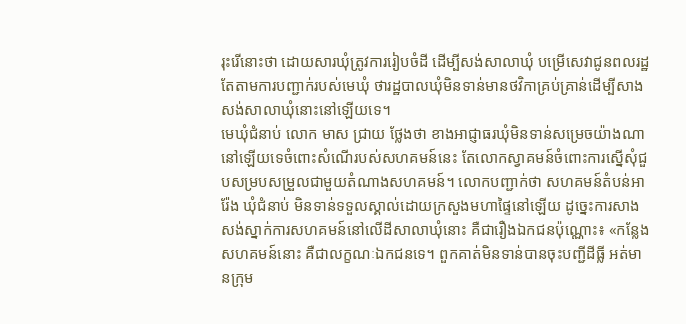រុះរើនោះថា ដោយសារឃុំត្រូវការរៀបចំដី ដើម្បីសង់សាលាឃុំ បម្រើសេវាជូនពលរដ្ឋ តែតាមការបញ្ជាក់របស់មេឃុំ ថារដ្ឋបាលឃុំមិនទាន់មានថវិកាគ្រប់គ្រាន់ដើម្បីសាងសង់សាលាឃុំនោះនៅឡើយទេ។
មេឃុំជំនាប់ លោក មាស ជ្រាយ ថ្លែងថា ខាងអាជ្ញាធរឃុំមិនទាន់សម្រេចយ៉ាងណានៅឡើយទេចំពោះសំណើរបស់សហគមន៍នេះ តែលោកស្វាគមន៍ចំពោះការស្នើសុំជួបសម្របសម្រួលជាមួយតំណាងសហគមន៍។ លោកបញ្ជាក់ថា សហគមន៍តំបន់អារ៉ែង ឃុំជំនាប់ មិនទាន់ទទួលស្គាល់ដោយក្រសួងមហាផ្ទៃនៅឡើយ ដូច្នេះការសាងសង់ស្នាក់ការសហគមន៍នៅលើដីសាលាឃុំនោះ គឺជារឿងឯកជនប៉ុណ្ណោះ៖ «កន្លែងសហគមន៍នោះ គឺជាលក្ខណៈឯកជនទេ។ ពួកគាត់មិនទាន់បានចុះបញ្ជីដីធ្លី អត់មានក្រុម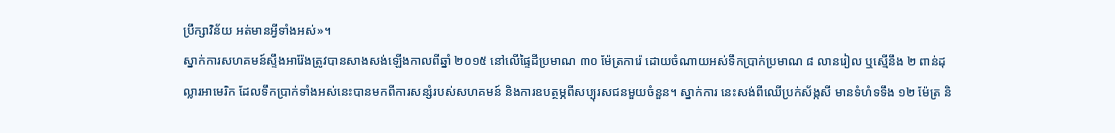ប្រឹក្សាវិន័យ អត់មានអ្វីទាំងអស់»។
ស្នាក់ការសហគមន៍ស្ទឹងអារ៉ែងត្រូវបានសាងសង់ឡើងកាលពីឆ្នាំ ២០១៥ នៅលើផ្ទៃដីប្រមាណ ៣០ ម៉ែត្រការ៉េ ដោយចំណាយអស់ទឹកប្រាក់ប្រមាណ ៨ លានរៀល ឬស្មើនឹង ២ ពាន់ដុល្លារអាមេរិក ដែលទឹកប្រាក់ទាំងអស់នេះបានមកពីការសន្សំរបស់សហគមន៍ និងការឧបត្ថម្ភពីសប្បុរសជនមួយចំនួន។ ស្នាក់ការ នេះសង់ពីឈើប្រក់ស័ង្កសី មានទំហំទទឹង ១២ ម៉ែត្រ និ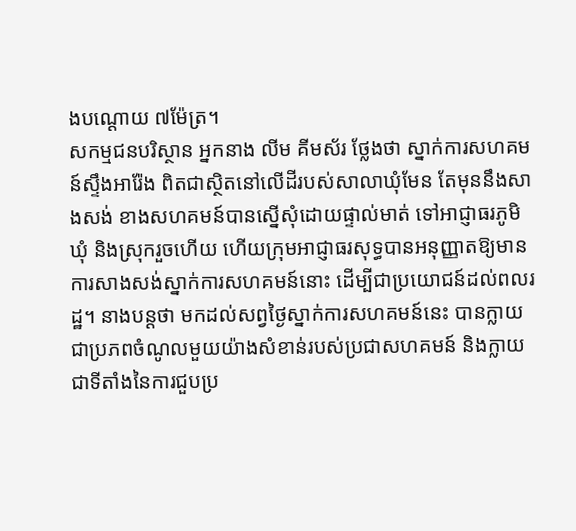ងបណ្ដោយ ៧ម៉ែត្រ។
សកម្មជនបរិស្ថាន អ្នកនាង លីម គីមស័រ ថ្លែងថា ស្នាក់ការសហគមន៍ស្ទឹងអារ៉ែង ពិតជាស្ថិតនៅលើដីរបស់សាលាឃុំមែន តែមុននឹងសាងសង់ ខាងសហគមន៍បានស្នើសុំដោយផ្ទាល់មាត់ ទៅអាជ្ញាធរភូមិ ឃុំ និងស្រុករួចហើយ ហើយក្រុមអាជ្ញាធរសុទ្ធបានអនុញ្ញាតឱ្យមានការសាងសង់ស្នាក់ការសហគមន៍នោះ ដើម្បីជាប្រយោជន៍ដល់ពលរដ្ឋ។ នាងបន្តថា មកដល់សព្វថ្ងៃស្នាក់ការសហគមន៍នេះ បានក្លាយជាប្រភពចំណូលមួយយ៉ាងសំខាន់របស់ប្រជាសហគមន៍ និងក្លាយជាទីតាំងនៃការជួបប្រ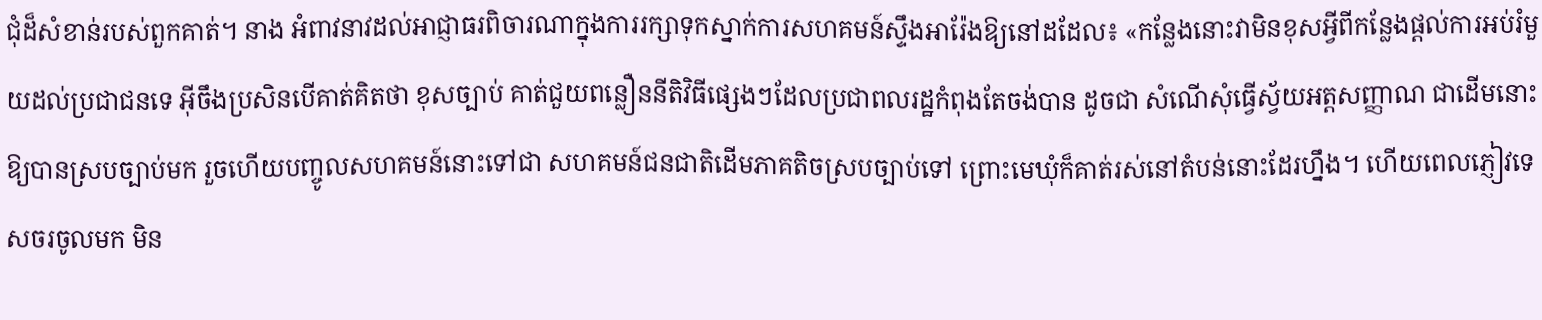ជុំដ៏សំខាន់របស់ពួកគាត់។ នាង អំពាវនាវដល់អាជ្ញាធរពិចារណាក្នុងការរក្សាទុកស្នាក់ការសហគមន៍ស្ទឹងអារ៉ែងឱ្យនៅដដែល៖ «កន្លែងនោះវាមិនខុសអ្វីពីកន្លែងផ្ដល់ការអប់រំមួយដល់ប្រជាជនទេ អ៊ីចឹងប្រសិនបើគាត់គិតថា ខុសច្បាប់ គាត់ជួយពន្លឿននីតិវិធីផ្សេងៗដែលប្រជាពលរដ្ឋកំពុងតែចង់បាន ដូចជា សំណើសុំធ្វើស្វ័យអត្តសញ្ញាណ ជាដើមនោះ ឱ្យបានស្របច្បាប់មក រួចហើយបញ្ចូលសហគមន៍នោះទៅជា សហគមន៍ជនជាតិដើមភាគតិចស្របច្បាប់ទៅ ព្រោះមេឃុំក៏គាត់រស់នៅតំបន់នោះដែរហ្នឹង។ ហើយពេលភ្ញៀវទេសចរចូលមក មិន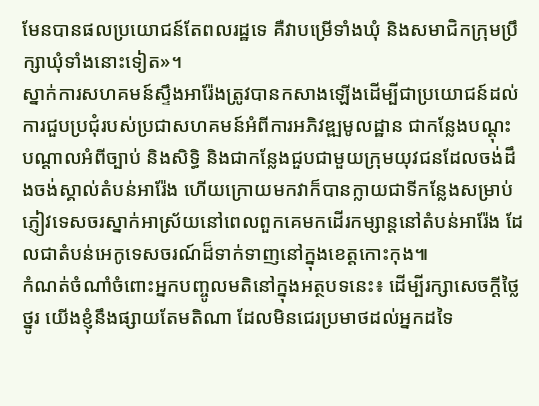មែនបានផលប្រយោជន៍តែពលរដ្ឋទេ គឺវាបម្រើទាំងឃុំ និងសមាជិកក្រុមប្រឹក្សាឃុំទាំងនោះទៀត»។
ស្នាក់ការសហគមន៍ស្ទឹងអារ៉ែងត្រូវបានកសាងឡើងដើម្បីជាប្រយោជន៍ដល់ការជួបប្រជុំរបស់ប្រជាសហគមន៍អំពីការអភិវឌ្ឍមូលដ្ឋាន ជាកន្លែងបណ្ដុះបណ្ដាលអំពីច្បាប់ និងសិទ្ធិ និងជាកន្លែងជួបជាមួយក្រុមយុវជនដែលចង់ដឹងចង់ស្គាល់តំបន់អារ៉ែង ហើយក្រោយមកវាក៏បានក្លាយជាទីកន្លែងសម្រាប់ភ្ញៀវទេសចរស្នាក់អាស្រ័យនៅពេលពួកគេមកដើរកម្សាន្តនៅតំបន់អារ៉ែង ដែលជាតំបន់អេកូទេសចរណ៍ដ៏ទាក់ទាញនៅក្នុងខេត្តកោះកុង៕
កំណត់ចំណាំចំពោះអ្នកបញ្ចូលមតិនៅក្នុងអត្ថបទនេះ៖ ដើម្បីរក្សាសេចក្ដីថ្លៃថ្នូរ យើងខ្ញុំនឹងផ្សាយតែមតិណា ដែលមិនជេរប្រមាថដល់អ្នកដទៃ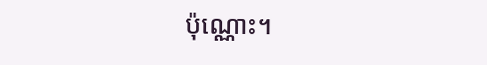ប៉ុណ្ណោះ។